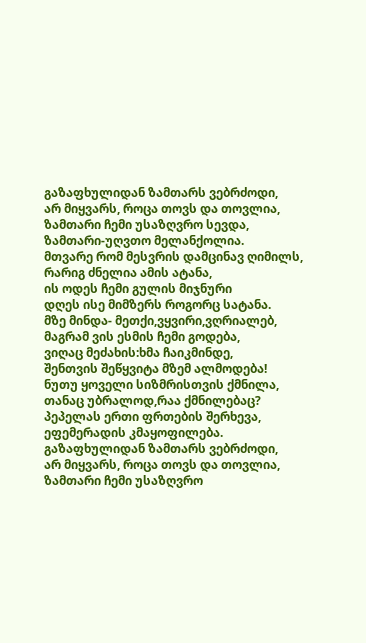გაზაფხულიდან ზამთარს ვებრძოდი,
არ მიყვარს, როცა თოვს და თოვლია,
ზამთარი ჩემი უსაზღვრო სევდა,
ზამთარი-უღვთო მელანქოლია.
მთვარე რომ მესვრის დამცინავ ღიმილს,
რარიგ ძნელია ამის ატანა,
ის ოდეს ჩემი გულის მიჯნური
დღეს ისე მიმზერს როგორც სატანა.
მზე მინდა- მეთქი,ვყვირი,ვღრიალებ,
მაგრამ ვის ესმის ჩემი გოდება,
ვიღაც მეძახის:ხმა ჩაიკმინდე,
შენთვის შეწყვიტა მზემ ალმოდება!
ნუთუ ყოველი სიზმრისთვის ქმნილა,
თანაც უბრალოდ,რაა ქმნილებაც?
პეპელას ერთი ფრთების შერხევა,
ეფემერადის კმაყოფილება.
გაზაფხულიდან ზამთარს ვებრძოდი,
არ მიყვარს, როცა თოვს და თოვლია,
ზამთარი ჩემი უსაზღვრო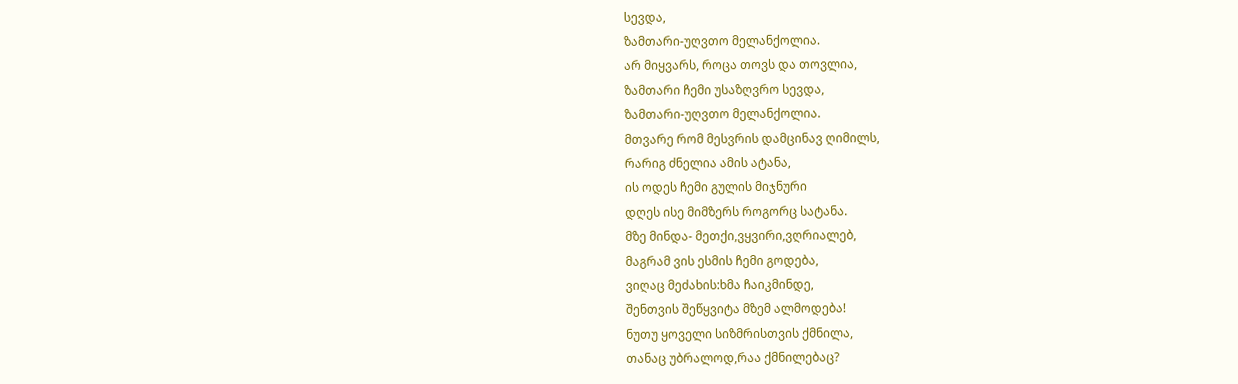სევდა,
ზამთარი-უღვთო მელანქოლია.
არ მიყვარს, როცა თოვს და თოვლია,
ზამთარი ჩემი უსაზღვრო სევდა,
ზამთარი-უღვთო მელანქოლია.
მთვარე რომ მესვრის დამცინავ ღიმილს,
რარიგ ძნელია ამის ატანა,
ის ოდეს ჩემი გულის მიჯნური
დღეს ისე მიმზერს როგორც სატანა.
მზე მინდა- მეთქი,ვყვირი,ვღრიალებ,
მაგრამ ვის ესმის ჩემი გოდება,
ვიღაც მეძახის:ხმა ჩაიკმინდე,
შენთვის შეწყვიტა მზემ ალმოდება!
ნუთუ ყოველი სიზმრისთვის ქმნილა,
თანაც უბრალოდ,რაა ქმნილებაც?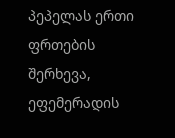პეპელას ერთი ფრთების შერხევა,
ეფემერადის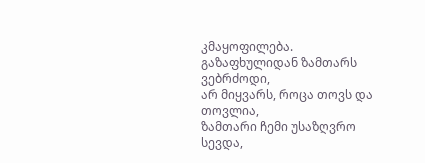კმაყოფილება.
გაზაფხულიდან ზამთარს ვებრძოდი,
არ მიყვარს, როცა თოვს და თოვლია,
ზამთარი ჩემი უსაზღვრო სევდა,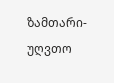ზამთარი-უღვთო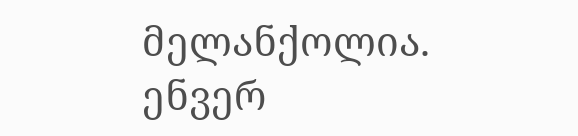მელანქოლია.
ენვერ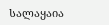სალაყაია